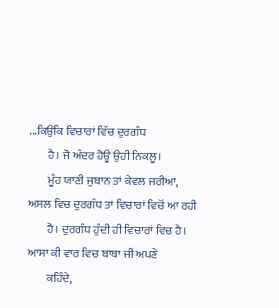...ਕਿਉਂਕਿ ਵਿਚਾਰਾਂ ਵਿੱਚ ਦੁਰਗੰਧ
        ਹੈ। ਜੋ ਅੰਦਰ ਹੋਊ ਉਹੀ ਨਿਕਲੂ।
        ਮੂੰਹ ਯਾਣੀ ਜੁਬਾਨ ਤਾਂ ਕੇਵਲ ਜਰੀਆ, ਅਸਲ ਵਿਚ ਦੁਰਗੰਧ ਤਾਂ ਵਿਚਾਰਾਂ ਵਿਚੋਂ ਆ ਰਹੀ
        ਹੈ। ਦੁਰਗੰਧ ਹੁੰਦੀ ਹੀ ਵਿਚਾਰਾਂ ਵਿਚ ਹੈ। ਆਸਾ ਕੀ ਵਾਰ ਵਿਚ ਬਾਬਾ ਜੀ ਅਪਣੇ
        ਕਹਿੰਦੇ,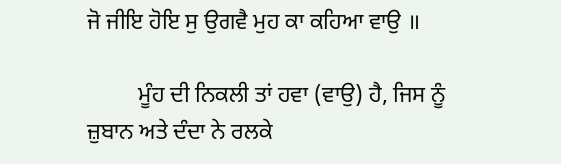ਜੋ ਜੀਇ ਹੋਇ ਸੁ ਉਗਵੈ ਮੁਹ ਕਾ ਕਹਿਆ ਵਾਉ ॥

         ਮੂੰਹ ਦੀ ਨਿਕਲੀ ਤਾਂ ਹਵਾ (ਵਾਉ) ਹੈ, ਜਿਸ ਨੂੰ ਜ਼ੁਬਾਨ ਅਤੇ ਦੰਦਾ ਨੇ ਰਲਕੇ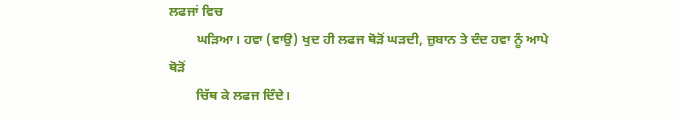ਲਫਜਾਂ ਵਿਚ
        ਘੜਿਆ। ਹਵਾ (ਵਾਉ) ਖੁਦ ਹੀ ਲਫਜ ਥੋੜੋਂ ਘੜਦੀ, ਜ਼ੁਬਾਨ ਤੇ ਦੰਦ ਹਵਾ ਨੂੰ ਆਪੇ ਥੋੜੋਂ
        ਚਿੱਥ ਕੇ ਲਫਜ ਦਿੰਦੇ।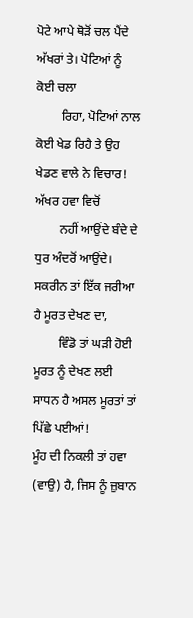ਪੋਟੇ ਆਪੇ ਥੋੜੋਂ ਚਲ ਪੈਂਦੇ ਅੱਖਰਾਂ ਤੇ। ਪੋਟਿਆਂ ਨੂੰ ਕੋਈ ਚਲਾ
        ਰਿਹਾ, ਪੋਟਿਆਂ ਨਾਲ ਕੋਈ ਖੇਡ ਰਿਹੈ ਤੇ ਉਹ ਖੇਡਣ ਵਾਲੇ ਨੇ ਵਿਚਾਰ! ਅੱਖਰ ਹਵਾ ਵਿਚੋਂ
        ਨਹੀਂ ਆਉਂਦੇ ਬੰਦੇ ਦੇ ਧੁਰ ਅੰਦਰੋਂ ਆਉਂਦੇ। ਸਕਰੀਨ ਤਾਂ ਇੱਕ ਜਰੀਆ ਹੈ ਮੂਰਤ ਦੇਖਣ ਦਾ,
        ਵਿੰਡੋ ਤਾਂ ਘੜੀ ਹੋਈ ਮੂਰਤ ਨੂੰ ਦੇਖਣ ਲਈ ਸਾਧਨ ਹੈ ਅਸਲ ਮੂਰਤਾਂ ਤਾਂ ਪਿੱਛੇ ਪਈਆਂ!
ਮੂੰਹ ਦੀ ਨਿਕਲੀ ਤਾਂ ਹਵਾ (ਵਾਉ) ਹੈ, ਜਿਸ ਨੂੰ ਜ਼ੁਬਾਨ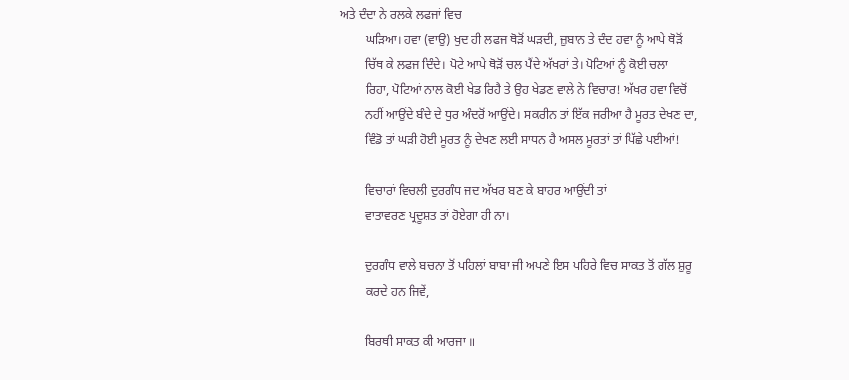ਅਤੇ ਦੰਦਾ ਨੇ ਰਲਕੇ ਲਫਜਾਂ ਵਿਚ
        ਘੜਿਆ। ਹਵਾ (ਵਾਉ) ਖੁਦ ਹੀ ਲਫਜ ਥੋੜੋਂ ਘੜਦੀ, ਜ਼ੁਬਾਨ ਤੇ ਦੰਦ ਹਵਾ ਨੂੰ ਆਪੇ ਥੋੜੋਂ
        ਚਿੱਥ ਕੇ ਲਫਜ ਦਿੰਦੇ। ਪੋਟੇ ਆਪੇ ਥੋੜੋਂ ਚਲ ਪੈਂਦੇ ਅੱਖਰਾਂ ਤੇ। ਪੋਟਿਆਂ ਨੂੰ ਕੋਈ ਚਲਾ
        ਰਿਹਾ, ਪੋਟਿਆਂ ਨਾਲ ਕੋਈ ਖੇਡ ਰਿਹੈ ਤੇ ਉਹ ਖੇਡਣ ਵਾਲੇ ਨੇ ਵਿਚਾਰ! ਅੱਖਰ ਹਵਾ ਵਿਚੋਂ
        ਨਹੀਂ ਆਉਂਦੇ ਬੰਦੇ ਦੇ ਧੁਰ ਅੰਦਰੋਂ ਆਉਂਦੇ। ਸਕਰੀਨ ਤਾਂ ਇੱਕ ਜਰੀਆ ਹੈ ਮੂਰਤ ਦੇਖਣ ਦਾ,
        ਵਿੰਡੋ ਤਾਂ ਘੜੀ ਹੋਈ ਮੂਰਤ ਨੂੰ ਦੇਖਣ ਲਈ ਸਾਧਨ ਹੈ ਅਸਲ ਮੂਰਤਾਂ ਤਾਂ ਪਿੱਛੇ ਪਈਆਂ!

        ਵਿਚਾਰਾਂ ਵਿਚਲੀ ਦੁਰਗੰਧ ਜਦ ਅੱਖਰ ਬਣ ਕੇ ਬਾਹਰ ਆਉਂਦੀ ਤਾਂ
        ਵਾਤਾਵਰਣ ਪ੍ਰਦੂਸ਼ਤ ਤਾਂ ਹੋਏਗਾ ਹੀ ਨਾ।

        ਦੁਰਗੰਧ ਵਾਲੇ ਬਚਨਾ ਤੋਂ ਪਹਿਲਾਂ ਬਾਬਾ ਜੀ ਅਪਣੇ ਇਸ ਪਹਿਰੇ ਵਿਚ ਸਾਕਤ ਤੋਂ ਗੱਲ ਸ਼ੁਰੂ
        ਕਰਦੇ ਹਨ ਜਿਵੇਂ,

        ਬਿਰਥੀ ਸਾਕਤ ਕੀ ਆਰਜਾ ॥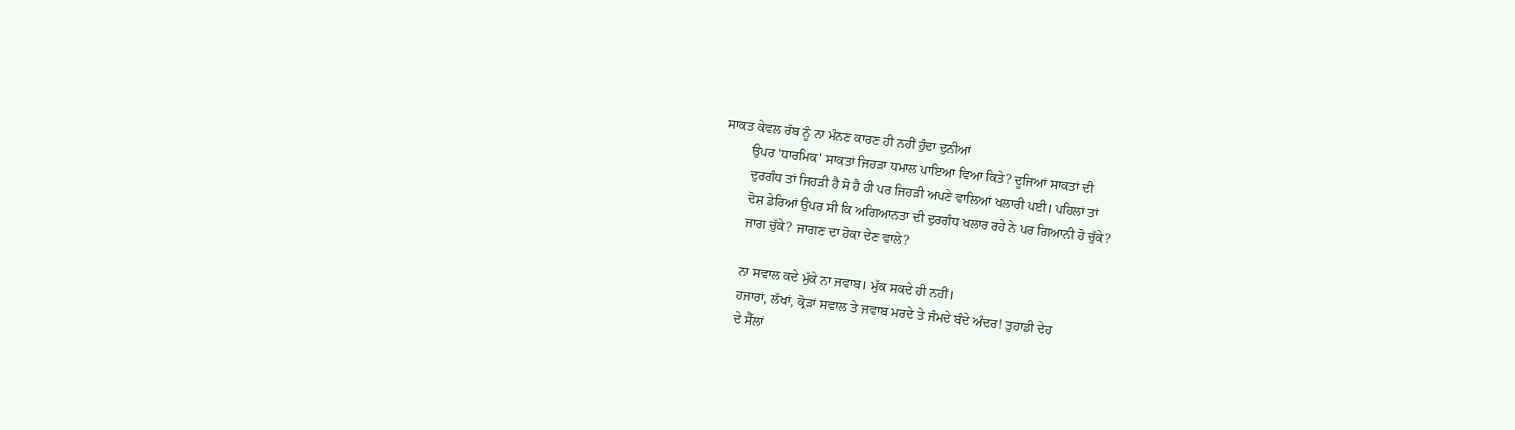ਸਾਕਤ ਕੇਵਲ ਰੱਬ ਨੂੰ ਨਾ ਮੰਨਣ ਕਾਰਣ ਹੀ ਨਹੀਂ ਹੁੰਦਾ ਦੁਨੀਆਂ
        ਉਪਰ 'ਧਾਰਮਿਕ' ਸਾਕਤਾਂ ਜਿਹੜਾ ਧਮਾਲ ਪਾਇਆ ਵਿਆ ਕਿਤੇ? ਦੂਜਿਆਂ ਸਾਕਤਾਂ ਦੀ
        ਦੁਰਗੰਧ ਤਾਂ ਜਿਹੜੀ ਹੈ ਸੋ ਹੈ ਹੀ ਪਰ ਜਿਹੜੀ ਅਪਣੇ ਵਾਲਿਆਂ ਖਲਾਰੀ ਪਈ। ਪਹਿਲਾਂ ਤਾਂ
        ਦੋਸ਼ ਡੇਰਿਆਂ ਉਪਰ ਸੀ ਕਿ ਅਗਿਆਨਤਾ ਦੀ ਦੁਰਗੰਧ ਖਲਾਰ ਰਹੇ ਨੇ ਪਰ ਗਿਆਨੀ ਹੋ ਚੁੱਕੇ?
        ਜਾਗ ਚੁੱਕੇ? ਜਾਗਣ ਦਾ ਹੋਕਾ ਦੇਣ ਵਾਲੇ?

        ਨਾ ਸਵਾਲ ਕਦੇ ਮੁੱਕੇ ਨਾ ਜਵਾਬ। ਮੁੱਕ ਸਕਦੇ ਹੀ ਨਹੀਂ।
        ਹਜਾਰਾਂ, ਲੱਖਾਂ, ਕ੍ਰੋੜਾਂ ਸਵਾਲ ਤੇ ਜਵਾਬ ਮਰਦੇ ਤੇ ਜੰਮਦੇ ਬੰਦੇ ਅੰਦਰ! ਤੁਹਾਡੀ ਦੇਹ
        ਦੇ ਸੈੱਲਾਂ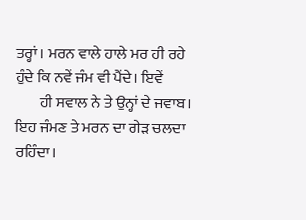ਤਰ੍ਹਾਂ। ਮਰਨ ਵਾਲੇ ਹਾਲੇ ਮਰ ਹੀ ਰਹੇ ਹੁੰਦੇ ਕਿ ਨਵੇਂ ਜੰਮ ਵੀ ਪੈਂਦੇ। ਇਵੇਂ
        ਹੀ ਸਵਾਲ ਨੇ ਤੇ ਉਨ੍ਹਾਂ ਦੇ ਜਵਾਬ। ਇਹ ਜੰਮਣ ਤੇ ਮਰਨ ਦਾ ਗੇੜ ਚਲਦਾ ਰਹਿੰਦਾ।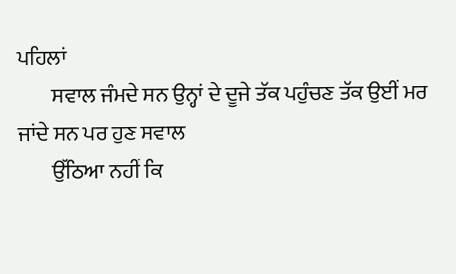ਪਹਿਲਾਂ
        ਸਵਾਲ ਜੰਮਦੇ ਸਨ ਉਨ੍ਹਾਂ ਦੇ ਦੂਜੇ ਤੱਕ ਪਹੁੰਚਣ ਤੱਕ ਉਈਂ ਮਰ ਜਾਂਦੇ ਸਨ ਪਰ ਹੁਣ ਸਵਾਲ
        ਉੱਠਿਆ ਨਹੀਂ ਕਿ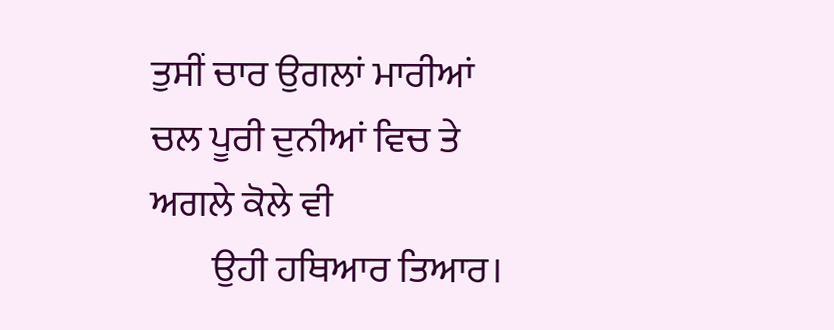ਤੁਸੀਂ ਚਾਰ ਉਗਲਾਂ ਮਾਰੀਆਂ ਚਲ ਪੂਰੀ ਦੁਨੀਆਂ ਵਿਚ ਤੇ ਅਗਲੇ ਕੋਲੇ ਵੀ
        ਉਹੀ ਹਥਿਆਰ ਤਿਆਰ।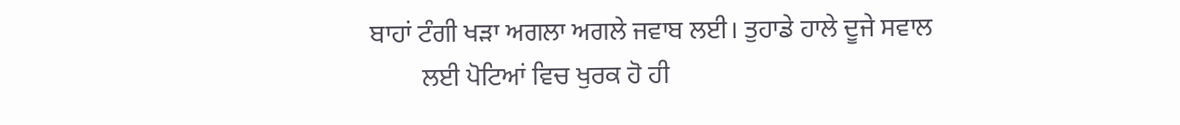ਬਾਹਾਂ ਟੰਗੀ ਖੜਾ ਅਗਲਾ ਅਗਲੇ ਜਵਾਬ ਲਈ। ਤੁਹਾਡੇ ਹਾਲੇ ਦੂਜੇ ਸਵਾਲ
        ਲਈ ਪੋਟਿਆਂ ਵਿਚ ਖੁਰਕ ਹੋ ਹੀ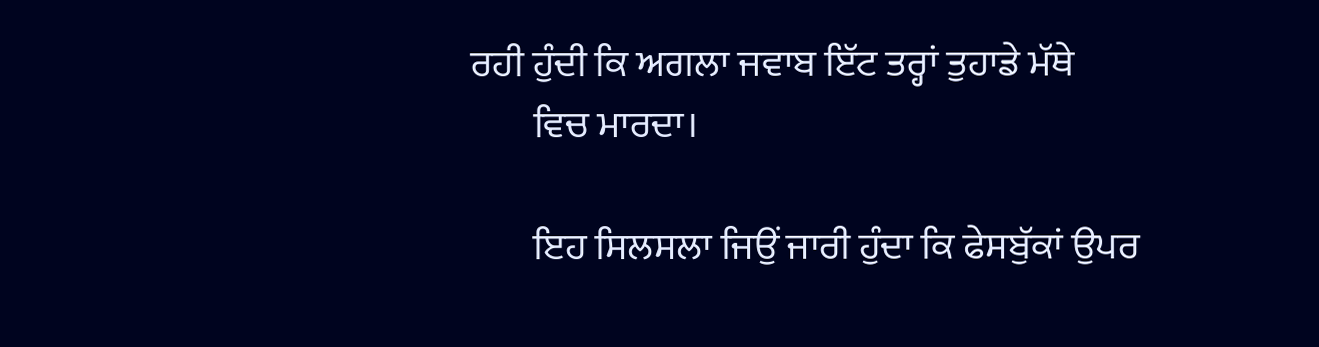ਰਹੀ ਹੁੰਦੀ ਕਿ ਅਗਲਾ ਜਵਾਬ ਇੱਟ ਤਰ੍ਹਾਂ ਤੁਹਾਡੇ ਮੱਥੇ
        ਵਿਚ ਮਾਰਦਾ।

        ਇਹ ਸਿਲਸਲਾ ਜਿਉਂ ਜਾਰੀ ਹੁੰਦਾ ਕਿ ਫੇਸਬੁੱਕਾਂ ਉਪਰ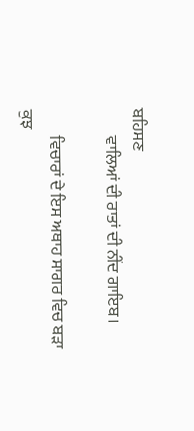ਬਹਿਸਣ
        ਵਾਲਿਆਂ ਦੀ ਰਾਤਾਂ ਦੀ ਨੀਂਦ ਗਾਇਬ।

        ਵਿਚਾਰਾਂ ਦੇ ਇਸ ਅਥਾਹ ਸਾਗਰ ਵਿਚ ਬੜਾ ਕੁਝ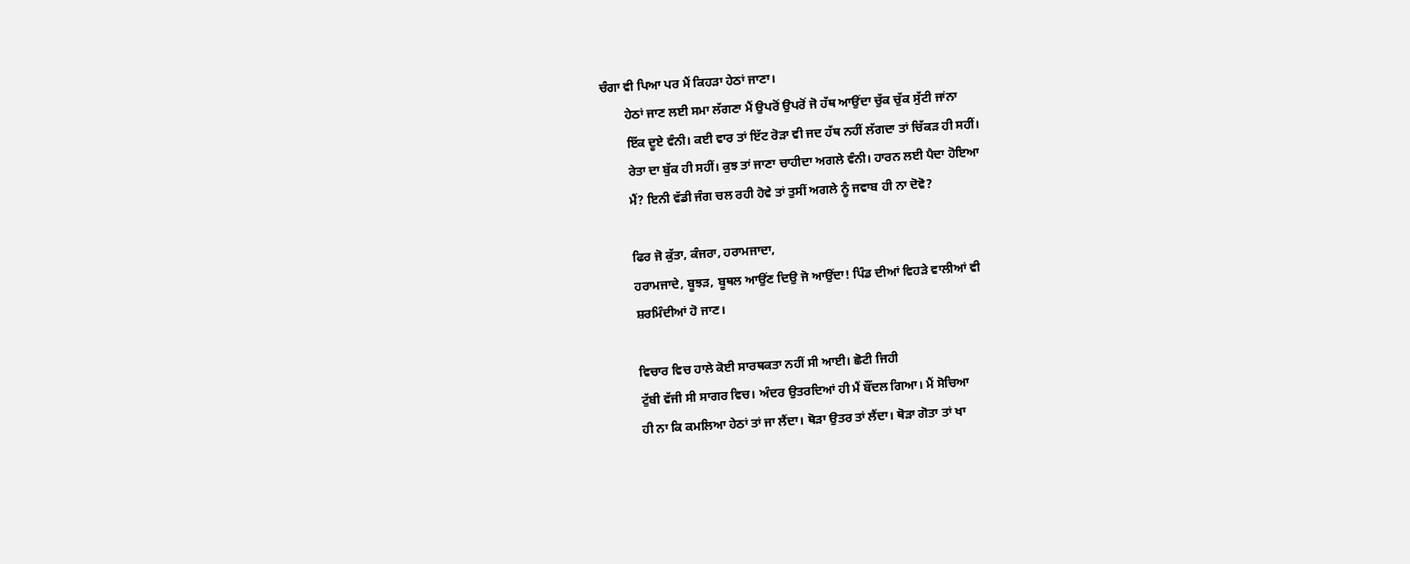ਚੰਗਾ ਵੀ ਪਿਆ ਪਰ ਮੈਂ ਕਿਹੜਾ ਹੇਠਾਂ ਜਾਣਾ।
        ਹੇਠਾਂ ਜਾਣ ਲਈ ਸਮਾ ਲੱਗਣਾ ਮੈਂ ਉਪਰੋਂ ਉਪਰੋਂ ਜੋ ਹੱਥ ਆਉਂਦਾ ਚੁੱਕ ਚੁੱਕ ਸੁੱਟੀ ਜਾਂਨਾ
        ਇੱਕ ਦੂਏ ਵੰਨੀ। ਕਈ ਵਾਰ ਤਾਂ ਇੱਟ ਰੋੜਾ ਵੀ ਜਦ ਹੱਥ ਨਹੀਂ ਲੱਗਦਾ ਤਾਂ ਚਿੱਕੜ ਹੀ ਸਹੀਂ।
        ਰੇਤਾ ਦਾ ਬੁੱਕ ਹੀ ਸਹੀਂ। ਕੁਝ ਤਾਂ ਜਾਣਾ ਚਾਹੀਦਾ ਅਗਲੇ ਵੰਨੀ। ਹਾਰਨ ਲਈ ਪੈਦਾ ਹੋਇਆ
        ਮੈਂ? ਇਨੀ ਵੱਡੀ ਜੰਗ ਚਲ ਰਹੀ ਹੋਵੇ ਤਾਂ ਤੁਸੀਂ ਅਗਲੇ ਨੂੰ ਜਵਾਬ ਹੀ ਨਾ ਦੋਵੋ?

        ਫਿਰ ਜੋ ਕੁੱਤਾ, ਕੰਜਰਾ, ਹਰਾਮਜਾਦਾ,
        ਹਰਾਮਜਾਦੇ, ਬੂਝੜ, ਬੂਥਲ ਆਉਂਣ ਦਿਉ ਜੋ ਆਉਂਦਾ! ਪਿੰਡ ਦੀਆਂ ਵਿਹੜੇ ਵਾਲੀਆਂ ਵੀ
        ਸ਼ਰਮਿੰਦੀਆਂ ਹੋ ਜਾਣ।

        ਵਿਚਾਰ ਵਿਚ ਹਾਲੇ ਕੋਈ ਸਾਰਥਕਤਾ ਨਹੀਂ ਸੀ ਆਈ। ਛੋਟੀ ਜਿਹੀ
        ਟੁੱਬੀ ਵੱਜੀ ਸੀ ਸਾਗਰ ਵਿਚ। ਅੰਦਰ ਉਤਰਦਿਆਂ ਹੀ ਮੈਂ ਬੌਂਦਲ ਗਿਆ। ਮੈਂ ਸੋਚਿਆ
        ਹੀ ਨਾ ਕਿ ਕਮਲਿਆ ਹੇਠਾਂ ਤਾਂ ਜਾ ਲੈਂਦਾ। ਥੋੜਾ ਉਤਰ ਤਾਂ ਲੈਂਦਾ। ਥੋੜਾ ਗੋਤਾ ਤਾਂ ਖਾ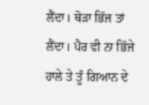ਲੈਂਦਾ। ਥੋੜਾ ਭਿੱਜ ਤਾਂ ਲੈਂਦਾ। ਪੈਰ ਵੀ ਨਾ ਭਿੱਜੇ ਹਾਲੇ ਤੇ ਤੂੰ ਗਿਆਨ ਦੇ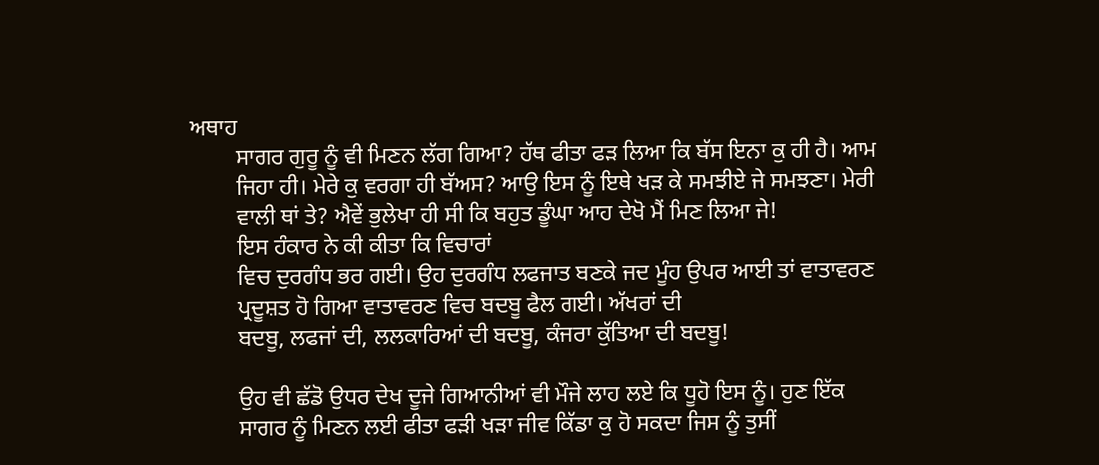ਅਥਾਹ
        ਸਾਗਰ ਗੁਰੂ ਨੂੰ ਵੀ ਮਿਣਨ ਲੱਗ ਗਿਆ? ਹੱਥ ਫੀਤਾ ਫੜ ਲਿਆ ਕਿ ਬੱਸ ਇਨਾ ਕੁ ਹੀ ਹੈ। ਆਮ
        ਜਿਹਾ ਹੀ। ਮੇਰੇ ਕੁ ਵਰਗਾ ਹੀ ਬੱਅਸ? ਆਉ ਇਸ ਨੂੰ ਇਥੇ ਖੜ ਕੇ ਸਮਝੀਏ ਜੇ ਸਮਝਣਾ। ਮੇਰੀ
        ਵਾਲੀ ਥਾਂ ਤੇ? ਐਵੇਂ ਭੁਲੇਖਾ ਹੀ ਸੀ ਕਿ ਬਹੁਤ ਡੂੰਘਾ ਆਹ ਦੇਖੋ ਮੈਂ ਮਿਣ ਲਿਆ ਜੇ!
        ਇਸ ਹੰਕਾਰ ਨੇ ਕੀ ਕੀਤਾ ਕਿ ਵਿਚਾਰਾਂ
        ਵਿਚ ਦੁਰਗੰਧ ਭਰ ਗਈ। ਉਹ ਦੁਰਗੰਧ ਲਫਜਾਤ ਬਣਕੇ ਜਦ ਮੂੰਹ ਉਪਰ ਆਈ ਤਾਂ ਵਾਤਾਵਰਣ
        ਪ੍ਰਦੂਸ਼ਤ ਹੋ ਗਿਆ ਵਾਤਾਵਰਣ ਵਿਚ ਬਦਬੂ ਫੈਲ ਗਈ। ਅੱਖਰਾਂ ਦੀ
        ਬਦਬੂ, ਲਫਜਾਂ ਦੀ, ਲਲਕਾਰਿਆਂ ਦੀ ਬਦਬੂ, ਕੰਜਰਾ ਕੁੱਤਿਆ ਦੀ ਬਦਬੂ!

        ਉਹ ਵੀ ਛੱਡੋ ਉਧਰ ਦੇਖ ਦੂਜੇ ਗਿਆਨੀਆਂ ਵੀ ਮੌਜੇ ਲਾਹ ਲਏ ਕਿ ਧੂਹੋ ਇਸ ਨੂੰ। ਹੁਣ ਇੱਕ
        ਸਾਗਰ ਨੂੰ ਮਿਣਨ ਲਈ ਫੀਤਾ ਫੜੀ ਖੜਾ ਜੀਵ ਕਿੱਡਾ ਕੁ ਹੋ ਸਕਦਾ ਜਿਸ ਨੂੰ ਤੁਸੀਂ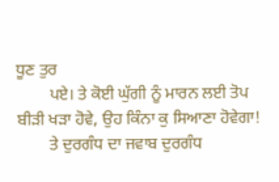ਧੂਣ ਤੁਰ
        ਪਏ। ਤੇ ਕੋਈ ਘੁੱਗੀ ਨੂੰ ਮਾਰਨ ਲਈ ਤੋਪ ਬੀੜੀ ਖੜਾ ਹੋਵੇ, ਉਹ ਕਿੰਨਾ ਕੁ ਸਿਆਣਾ ਹੋਵੇਗਾ!
        ਤੇ ਦੁਰਗੰਧ ਦਾ ਜਵਾਬ ਦੁਰਗੰਧ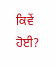ਕਿਵੇਂ ਹੋਈ?